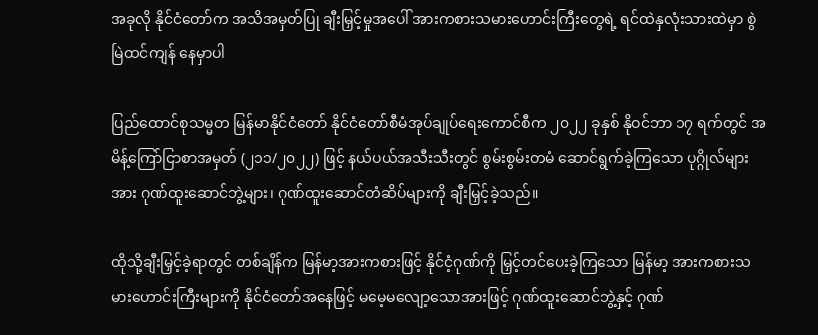အခုလို နိုင်ငံတော်က အသိအမှတ်ပြု ချီးမြှင့်မှုအပေါ် အားကစားသမားဟောင်းကြီးတွေရဲ့ ရင်ထဲနှလုံးသားထဲမှာ စွဲမြဲထင်ကျန် နေမှာပါ

ပြည်ထောင်စုသမ္မတ မြန်မာနိုင်ငံတော် နိုင်ငံတော်စီမံအုပ်ချုပ်ရေးကောင်စီက ၂၀၂၂ ခုနှစ် နိုဝင်ဘာ ၁၇ ရက်တွင် အမိန့်ကြော်ငြာစာအမှတ် (၂၁၁/၂၀၂၂) ဖြင့် နယ်ပယ်အသီးသီးတွင် စွမ်းစွမ်းတမံ ဆောင်ရွက်ခဲ့ကြသော ပုဂ္ဂိုလ်များအား ဂုဏ်ထူးဆောင်ဘွဲ့များ၊ ဂုဏ်ထူးဆောင်တံဆိပ်များကို ချီးမြှင့်ခဲ့သည်။

ထိုသို့ချီးမြှင့်ခဲ့ရာတွင် တစ်ချိန်က မြန်မာ့အားကစားဖြင့် နိုင်ငံ့ဂုဏ်ကို မြှင့်တင်ပေးခဲ့ကြသော မြန်မာ့ အားကစားသမားဟောင်းကြီးများကို နိုင်ငံတော်အနေဖြင့် မမေ့မလျော့သောအားဖြင့် ဂုဏ်ထူးဆောင်ဘွဲ့နှင့် ဂုဏ်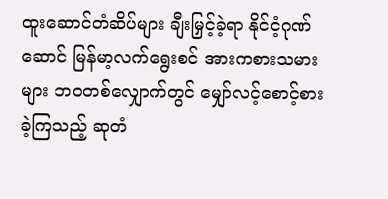ထူးဆောင်တံဆိပ်များ ချီးမြှင့်ခဲ့ရာ နိုင်ငံ့ဂုဏ်ဆောင် မြန်မာ့လက်ရွေးစင် အားကစားသမားများ ဘဝတစ်လျှောက်တွင် မျှော်လင့်စောင့်စားခဲ့ကြသည့် ဆုတံ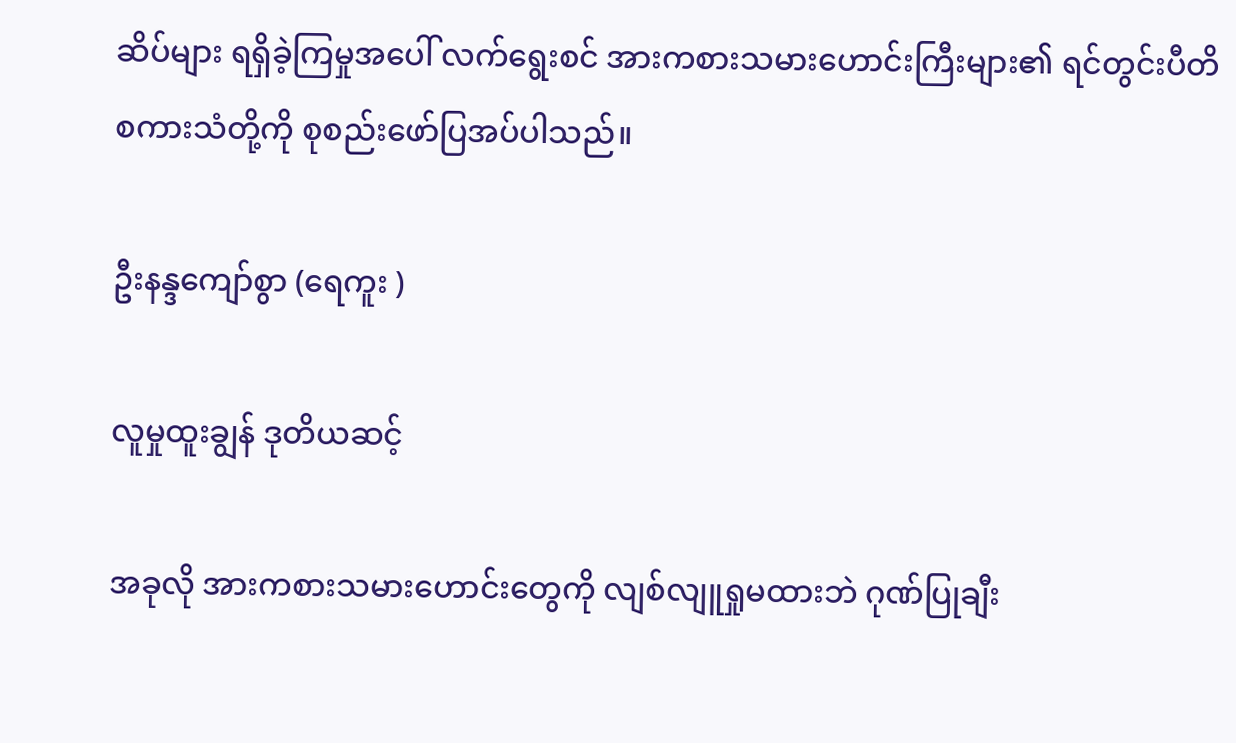ဆိပ်များ ရရှိခဲ့ကြမှုအပေါ် လက်ရွေးစင် အားကစားသမားဟောင်းကြီးများ၏ ရင်တွင်းပီတိစကားသံတို့ကို စုစည်းဖော်ပြအပ်ပါသည်။

ဦးနန္ဒကျော်စွာ (ရေကူး )

လူမှုထူးချွန် ဒုတိယဆင့်

အခုလို အားကစားသမားဟောင်းတွေကို လျစ်လျူရှုမထားဘဲ ဂုဏ်ပြုချီး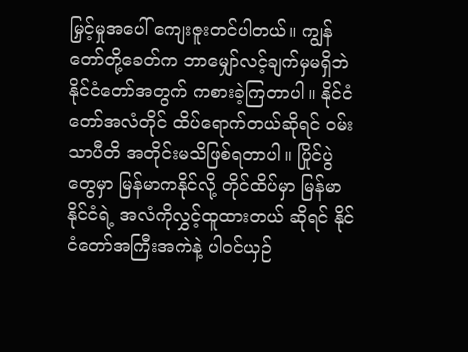မြှင့်မှုအပေါ် ကျေးဇူးတင်ပါတယ်။ ကျွန်တော်တို့ခေတ်က ဘာမျှော်လင့်ချက်မှမရှိဘဲ နိုင်ငံတော်အတွက် ကစားခဲ့ကြတာပါ။ နိုင်ငံတော်အလံတိုင် ထိပ်ရောက်တယ်ဆိုရင် ဝမ်းသာပီတိ အတိုင်းမသိဖြစ်ရတာပါ။ ပြိုင်ပွဲတွေမှာ မြန်မာကနိုင်လို့ တိုင်ထိပ်မှာ မြန်မာနိုင်ငံရဲ့ အလံကိုလွှင့်ထူထားတယ် ဆိုရင် နိုင်ငံတော်အကြီးအကဲနဲ့ ပါဝင်ယှဉ်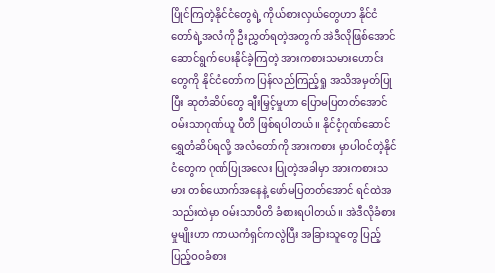ပြိုင်ကြတဲ့နိုင်ငံတွေရဲ့ ကိုယ်စားလှယ်တွေဟာ နိုင်ငံတော်ရဲ့အလံကို ဦးညွှတ်ရတဲ့အတွက် အဲဒီလိုဖြစ်အောင် ဆောင်ရွက်ပေးနိုင်ခဲ့ကြတဲ့ အားကစားသမားဟောင်းတွေကို နိုင်ငံတော်က ပြန်လည်ကြည့်ရှု အသိအမှတ်ပြုပြီး ဆုတံဆိပ်တွေ ချီးမြှင့်မှုဟာ ပြောမပြတတ်အောင် ဝမ်းသာဂုဏ်ယူ ပီတိ ဖြစ်ရပါတယ်။ နိုင်ငံ့ဂုဏ်ဆောင် ရွှေတံဆိပ်ရလို့ အလံတော်ကို အားကစား မှာပါဝင်တဲ့နိုင်ငံတွေက ဂုဏ်ပြုအလေး ပြုတဲ့အခါမှာ အားကစားသမား တစ်ယောက်အနေနဲ့ ဖော်မပြတတ်အောင် ရင်ထဲအသည်းထဲမှာ ဝမ်းသာပီတိ ခံစားရပါတယ်။ အဲဒီလိုခံစားမှုမျိုးဟာ ကာယကံရှင်ကလွဲပြီး အခြားသူတွေ ပြည့်ပြည့်ဝဝခံစား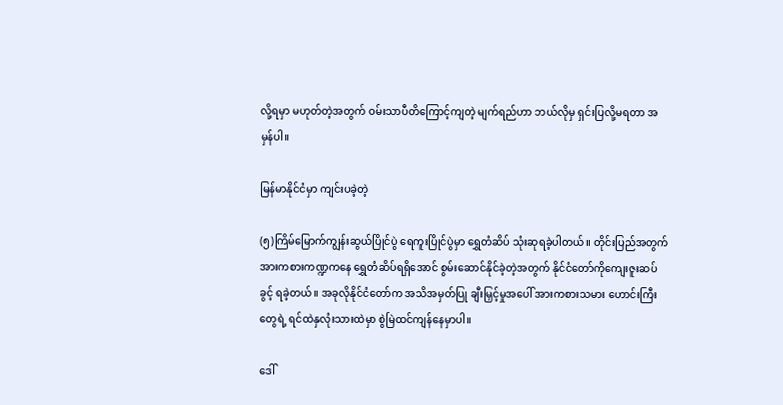လို့ရမှာ မဟုတ်တဲ့အတွက် ဝမ်းသာပီတိကြောင့်ကျတဲ့ မျက်ရည်ဟာ ဘယ်လိုမှ ရှင်းပြလို့မရတာ အမှန်ပါ။

မြန်မာနိုင်ငံမှာ ကျင်းပခဲ့တဲ့

(၅)ကြိမ်မြောက်ကျွန်းဆွယ်ပြိုင်ပွဲ ရေကူးပြိုင်ပွဲမှာ ရွှေတံဆိပ် သုံးဆုရခဲ့ပါတယ်။ တိုင်းပြည်အတွက် အားကစားကဏ္ဍကနေ ရွှေတံဆိပ်ရရှိအောင် စွမ်းဆောင်နိုင်ခဲ့တဲ့အတွက် နိုင်ငံတော်ကိုကျေးဇူးဆပ်ခွင့် ရခဲ့တယ်။ အခုလိုနိုင်ငံတော်က အသိအမှတ်ပြု ချီးမြှင့်မှုအပေါ် အားကစားသမား ဟောင်းကြီးတွေရဲ့ ရင်ထဲနှလုံးသားထဲမှာ စွဲမြဲထင်ကျန်နေမှာပါ။

ဒေါ်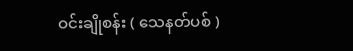ဝင်းချိုစန်း ( သေနတ်ပစ် )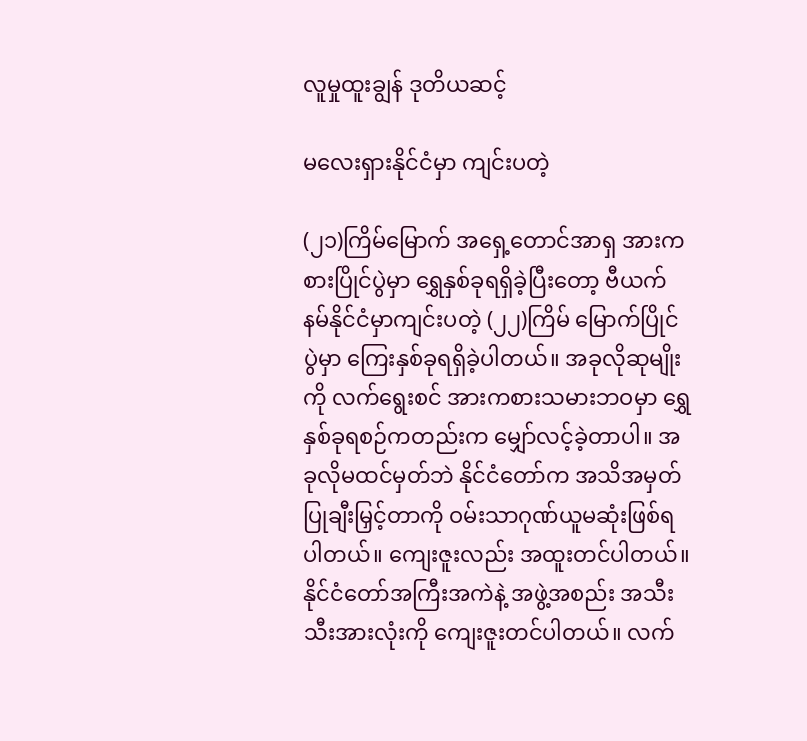လူမှုထူးချွန် ဒုတိယဆင့်

မလေးရှားနိုင်ငံမှာ ကျင်းပတဲ့

(၂၁)ကြိမ်မြောက် အရှေ့တောင်အာရှ အားကစားပြိုင်ပွဲမှာ ရွှေနှစ်ခုရရှိခဲ့ပြီးတော့ ဗီယက်နမ်နိုင်ငံမှာကျင်းပတဲ့ (၂၂)ကြိမ် မြောက်ပြိုင်ပွဲမှာ ကြေးနှစ်ခုရရှိခဲ့ပါတယ်။ အခုလိုဆုမျိုးကို လက်ရွေးစင် အားကစားသမားဘဝမှာ ရွှေနှစ်ခုရစဉ်ကတည်းက မျှော်လင့်ခဲ့တာပါ။ အခုလိုမထင်မှတ်ဘဲ နိုင်ငံတော်က အသိအမှတ်ပြုချီးမြှင့်တာကို ဝမ်းသာဂုဏ်ယူမဆုံးဖြစ်ရပါတယ်။ ကျေးဇူးလည်း အထူးတင်ပါတယ်။ နိုင်ငံတော်အကြီးအကဲနဲ့ အဖွဲ့အစည်း အသီးသီးအားလုံးကို ကျေးဇူးတင်ပါတယ်။ လက်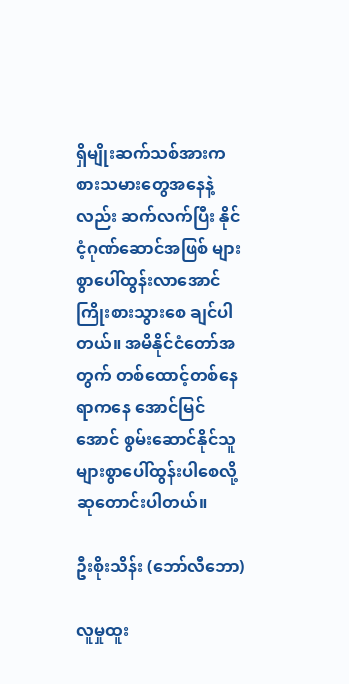ရှိမျိုးဆက်သစ်အားက စားသမားတွေအနေနဲ့လည်း ဆက်လက်ပြီး နိုင်ငံ့ဂုဏ်ဆောင်အဖြစ် များစွာပေါ်ထွန်းလာအောင် ကြိုးစားသွားစေ ချင်ပါတယ်။ အမိနိုင်ငံတော်အတွက် တစ်ထောင့်တစ်နေရာကနေ အောင်မြင်အောင် စွမ်းဆောင်နိုင်သူ များစွာပေါ်ထွန်းပါစေလို့ ဆုတောင်းပါတယ်။

ဦးစိုးသိန်း (ဘော်လီဘော)

လူမှုထူး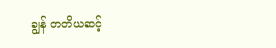ချွန် တတိယဆင့်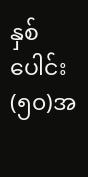နှစ်ပေါင်း(၅၀)အ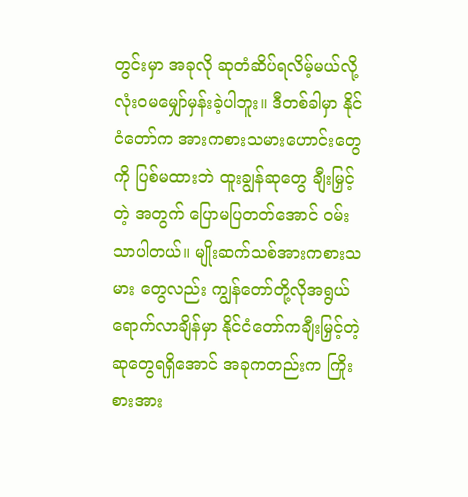တွင်းမှာ အခုလို ဆုတံဆိပ်ရလိမ့်မယ်လို့ လုံးဝမမျှော်မှန်းခဲ့ပါဘူး။ ဒီတစ်ခါမှာ နိုင်ငံတော်က အားကစားသမားဟောင်းတွေကို ပြစ်မထားဘဲ ထူးချွန်ဆုတွေ ချီးမြှင့်တဲ့ အတွက် ပြောမပြတတ်အောင် ဝမ်းသာပါတယ်။ မျိုးဆက်သစ်အားကစားသမား တွေလည်း ကျွန်တော်တို့လိုအရွယ် ရောက်လာချိန်မှာ နိုင်ငံတော်ကချီးမြှင့်တဲ့ ဆုတွေရရှိအောင် အခုကတည်းက ကြိုးစားအား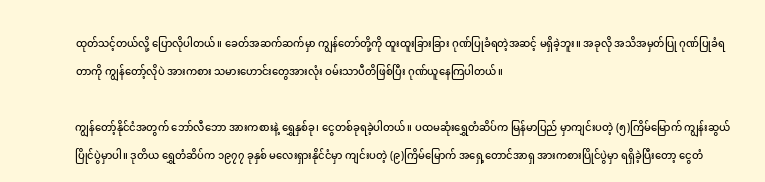ထုတ်သင့်တယ်လို့ ပြောလိုပါတယ်။ ခေတ်အဆက်ဆက်မှာ ကျွန်တော်တို့ကို ထူးထူးခြားခြား ဂုဏ်ပြုခံရတဲ့အဆင့် မရှိခဲ့ဘူး။ အခုလို အသိအမှတ်ပြု ဂုဏ်ပြုခံရတာကို ကျွန်တော့်လိုပဲ အားကစား သမားဟောင်းတွေအားလုံး ဝမ်းသာပီတိဖြစ်ပြီး ဂုဏ်ယူနေကြပါတယ်။

ကျွန်တော့်နိုင်ငံအတွက် ဘော်လီဘော အားကစားနဲ့ ရွှေနှစ်ခု၊ ငွေတစ်ခုရခဲ့ပါတယ်။ ပထမဆုံးရွှေတံဆိပ်က မြန်မာပြည် မှာကျင်းပတဲ့ (၅)ကြိမ်မြောက် ကျွန်းဆွယ် ပြိုင်ပွဲမှာပါ။ ဒုတိယ ရွှေတံဆိပ်က ၁၉၇၇ ခုနှစ် မလေးရှားနိုင်ငံမှာ ကျင်းပတဲ့ (၉)ကြိမ်မြောက် အရှေ့တောင်အာရှ အားကစားပြိုင်ပွဲမှာ ရရှိခဲ့ပြီးတော့ ငွေတံ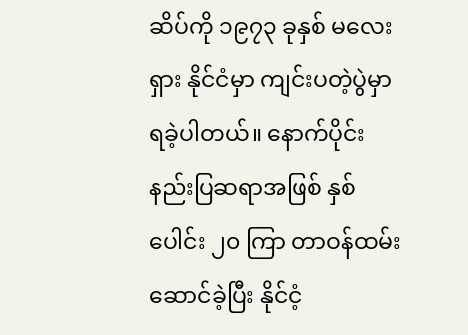ဆိပ်ကို ၁၉၇၃ ခုနှစ် မလေးရှား နိုင်ငံမှာ ကျင်းပတဲ့ပွဲမှာ ရခဲ့ပါတယ်။ နောက်ပိုင်း နည်းပြဆရာအဖြစ် နှစ်ပေါင်း ၂၀ ကြာ တာဝန်ထမ်းဆောင်ခဲ့ပြီး နိုင်ငံ့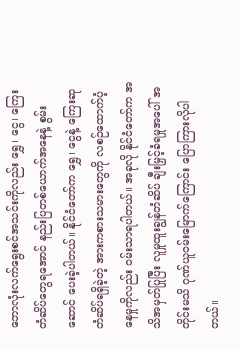ဘောလုံးလက်ရွေးစင်အသင်းကိုလည်း ရွှေ၊ ငွေ၊ ကြေးတံဆိပ်တွေရအောင် နည်းပြတစ်ယောက်အနေနဲ့ စွမ်းဆောင် ပေးခဲ့ပါတယ်။ နိုင်ငံတော်က ရွှေ၊ ငွေနဲ့ ကြေးဆုတံဆိပ်ရရှိခဲ့တဲ့ အားကစားသမားတွေကို လစဉ်ထောက်ပံ့နေမှုကိုလည်း ဝမ်းသာရပါတယ်။ အခုလို နိုင်ငံတော်က အသိအမှတ်ပြုပြီး လူမှုထူးချွန်တံဆိပ် ချီးမြှင့်ခံရမှုအပေါ် အတိုင်းမသိ ဂုဏ်ယူဝမ်းမြောက်ကြောင်း ပြောကြားလိုပါတယ်။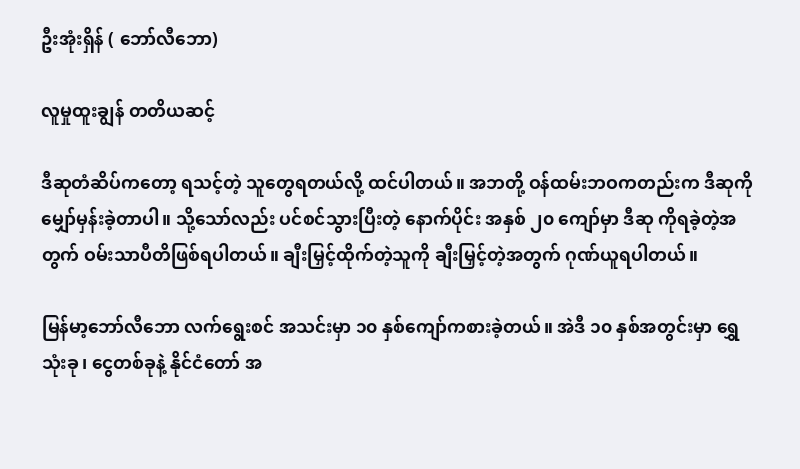ဦးအုံးရှိန် ( ဘော်လီဘော)

လူမှုထူးချွန် တတိယဆင့်

ဒီဆုတံဆိပ်ကတော့ ရသင့်တဲ့ သူတွေရတယ်လို့ ထင်ပါတယ်။ အဘတို့ ဝန်ထမ်းဘဝကတည်းက ဒီဆုကို မျှော်မှန်းခဲ့တာပါ။ သို့သော်လည်း ပင်စင်သွားပြီးတဲ့ နောက်ပိုင်း အနှစ် ၂၀ ကျော်မှာ ဒီဆု ကိုရခဲ့တဲ့အတွက် ဝမ်းသာပီတိဖြစ်ရပါတယ်။ ချီးမြှင့်ထိုက်တဲ့သူကို ချီးမြှင့်တဲ့အတွက် ဂုဏ်ယူရပါတယ်။

မြန်မာ့ဘော်လီဘော လက်ရွေးစင် အသင်းမှာ ၁၀ နှစ်ကျော်ကစားခဲ့တယ်။ အဲဒီ ၁၀ နှစ်အတွင်းမှာ ရွှေသုံးခု၊ ငွေတစ်ခုနဲ့ နိုင်ငံတော် အ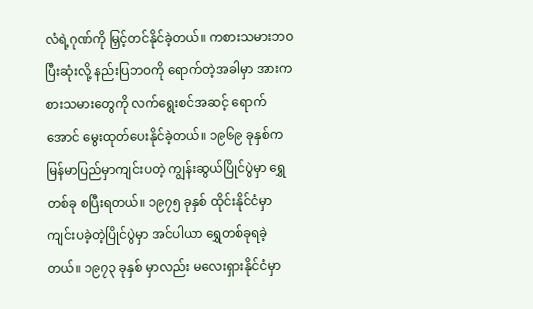လံရဲ့ဂုဏ်ကို မြှင့်တင်နိုင်ခဲ့တယ်။ ကစားသမားဘဝပြီးဆုံးလို့ နည်းပြဘဝကို ရောက်တဲ့အခါမှာ အားကစားသမားတွေကို လက်ရွေးစင်အဆင့် ရောက်အောင် မွေးထုတ်ပေးနိုင်ခဲ့တယ်။ ၁၉၆၉ ခုနှစ်က မြန်မာပြည်မှာကျင်းပတဲ့ ကျွန်းဆွယ်ပြိုင်ပွဲမှာ ရွှေတစ်ခု စပြီးရတယ်။ ၁၉၇၅ ခုနှစ် ထိုင်းနိုင်ငံမှာ ကျင်းပခဲ့တဲ့ပြိုင်ပွဲမှာ အင်ပါယာ ရွှေတစ်ခုရခဲ့တယ်။ ၁၉၇၃ ခုနှစ် မှာလည်း မလေးရှားနိုင်ငံမှာ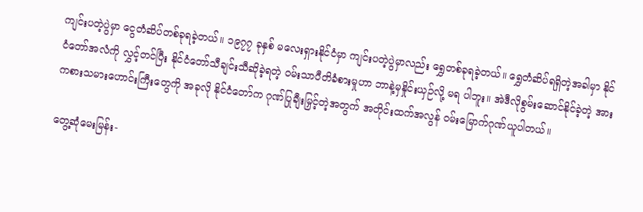ကျင်းပတဲ့ပွဲမှာ ငွေတံဆိပ်တစ်ခုရခဲ့တယ်။ ၁၉၇၇ ခုနှစ် မလေးရှားနိုင်ငံမှာ ကျင်းပတဲ့ပွဲမှာလည်း ရွှေတစ်ခုရခဲ့တယ်။ ရွှေတံဆိပ်ရရှိတဲ့အခါမှာ နိုင်ငံတော်အလံကို လွှင့်တင်ပြီး နိုင်ငံတော်သီချင်းသီဆိုခဲ့ရတဲ့ ဝမ်းသာပီတိခံစားမှုဟာ ဘာနဲ့မှနှိုင်းယှဉ်လို့ မရ ပါဘူး။ အဲဒီလိုစွမ်းဆောင်နိုင်ခဲ့တဲ့ အားကစားသမားဟောင်းကြီးတွေကို အခုလို နိုင်ငံတော်က ဂုဏ်ပြုချီးမြှင့်တဲ့အတွက် အတိုင်းထက်အလွန် ဝမ်းမြောက်ဂုဏ်ယူပါတယ်။

တွေ့ဆုံမေးမြန်း-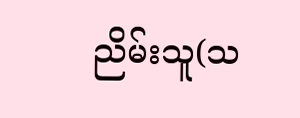ညိမ်းသူ(သ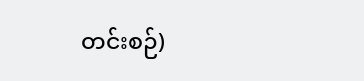တင်းစဉ်)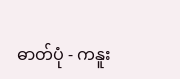ဓာတ်ပုံ - ကနူး